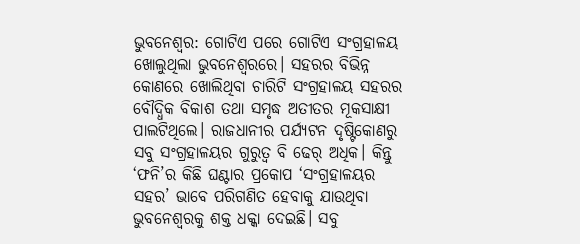ଭୁବନେଶ୍ବର: ଗୋଟିଏ ପରେ ଗୋଟିଏ ସଂଗ୍ରହାଳୟ ଖୋଲୁଥିଲା ଭୁବନେଶ୍ବରରେ। ସହରର ବିଭିନ୍ନ କୋଣରେ ଖୋଲିଥିବା ଚାରିଟି ସଂଗ୍ରହାଳୟ ସହରର ବୌଦ୍ଧିକ ବିକାଶ ତଥା ସମୃଦ୍ଧ ଅତୀତର ମୂକସାକ୍ଷୀ ପାଲଟିଥିଲେ। ରାଜଧାନୀର ପର୍ଯ୍ୟଟନ ଦୃଷ୍ଟିକୋଣରୁ ସବୁ ସଂଗ୍ରହାଳୟର ଗୁରୁତ୍ବ ବି ଢେର୍ ଅଧିକ। କିନ୍ତୁ ‘ଫନି’ର କିଛି ଘଣ୍ଟାର ପ୍ରକୋପ ‘ସଂଗ୍ରହାଳୟର ସହର’ ଭାବେ ପରିଗଣିତ ହେବାକୁ ଯାଉଥିବା ଭୁବନେଶ୍ବରକୁ ଶକ୍ତ ଧକ୍କା ଦେଇଛି। ସବୁ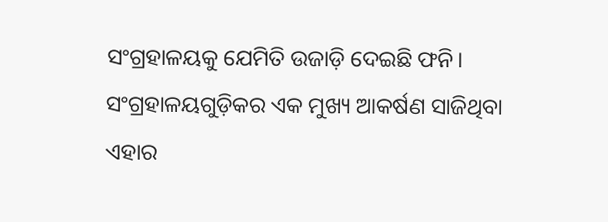ସଂଗ୍ରହାଳୟକୁ ଯେମିତି ଉଜାଡ଼ି ଦେଇଛି ଫନି। ସଂଗ୍ରହାଳୟଗୁଡ଼ିକର ଏକ ମୁଖ୍ୟ ଆକର୍ଷଣ ସାଜିଥିବା ଏହାର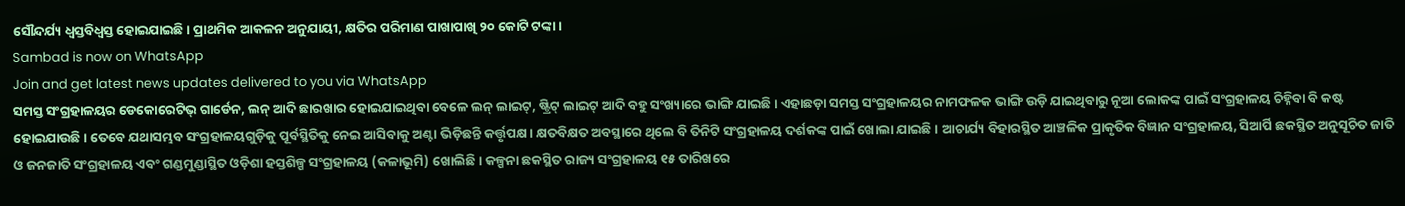ସୌନ୍ଦର୍ଯ୍ୟ ଧ୍ବସ୍ତବିଧ୍ବସ୍ତ ହୋଇଯାଇଛି। ପ୍ରାଥମିକ ଆକଳନ ଅନୁଯାୟୀ, କ୍ଷତିର ପରିମାଣ ପାଖାପାଖି ୨୦ କୋଟି ଟଙ୍କା।
Sambad is now on WhatsApp
Join and get latest news updates delivered to you via WhatsApp
ସମସ୍ତ ସଂଗ୍ରହାଳୟର ଡେକୋରେଟିଭ୍ ଗାର୍ଡେନ, ଲନ୍ ଆଦି ଛାରଖାର ହୋଇଯାଇଥିବା ବେଳେ ଲନ୍ ଲାଇଟ୍, ଷ୍ଟ୍ରିଟ୍ ଲାଇଟ୍ ଆଦି ବହୁ ସଂଖ୍ୟାରେ ଭାଙ୍ଗି ଯାଇଛି। ଏହାଛଡ଼ା ସମସ୍ତ ସଂଗ୍ରହାଳୟର ନାମଫଳକ ଭାଙ୍ଗି ଉଡ଼ି ଯାଇଥିବାରୁ ନୂଆ ଲୋକଙ୍କ ପାଇଁ ସଂଗ୍ରହାଳୟ ଚିହ୍ନିବା ବି କଷ୍ଟ ହୋଇଯାଉଛି। ତେବେ ଯଥାସମ୍ଭବ ସଂଗ୍ରହାଳୟଗୁଡ଼ିକୁ ପୂର୍ବସ୍ଥିତିକୁ ନେଇ ଆସିବାକୁ ଅଣ୍ଟା ଭିଡ଼ିଛନ୍ତି କର୍ତ୍ତୃପକ୍ଷ। କ୍ଷତବିକ୍ଷତ ଅବସ୍ଥାରେ ଥିଲେ ବି ତିନିଟି ସଂଗ୍ରହାଳୟ ଦର୍ଶକଙ୍କ ପାଇଁ ଖୋଲା ଯାଇଛି। ଆଚାର୍ଯ୍ୟ ବିହାରସ୍ଥିତ ଆଞ୍ଚଳିକ ପ୍ରାକୃତିକ ବିଜ୍ଞାନ ସଂଗ୍ରହାଳୟ, ସିଆର୍ପି ଛକସ୍ଥିତ ଅନୁସୂଚିତ ଜାତି ଓ ଜନଜାତି ସଂଗ୍ରହାଳୟ ଏବଂ ଗଣ୍ଡମୁଣ୍ଡାସ୍ଥିତ ଓଡ଼ିଶା ହସ୍ତଶିଳ୍ପ ସଂଗ୍ରହାଳୟ (କଳାଭୂମି) ଖୋଲିଛି। କଳ୍ପନା ଛକସ୍ଥିତ ରାଜ୍ୟ ସଂଗ୍ରହାଳୟ ୧୫ ତାରିଖରେ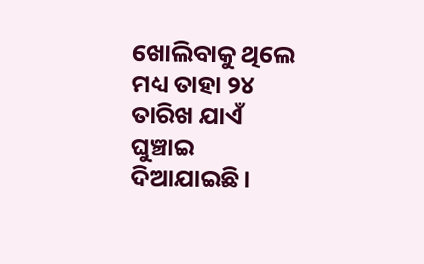ଖୋଲିବାକୁ ଥିଲେ ମଧ୍ୟ ତାହା ୨୪ ତାରିଖ ଯାଏଁ ଘୁଞ୍ଚାଇ ଦିଆଯାଇଛି।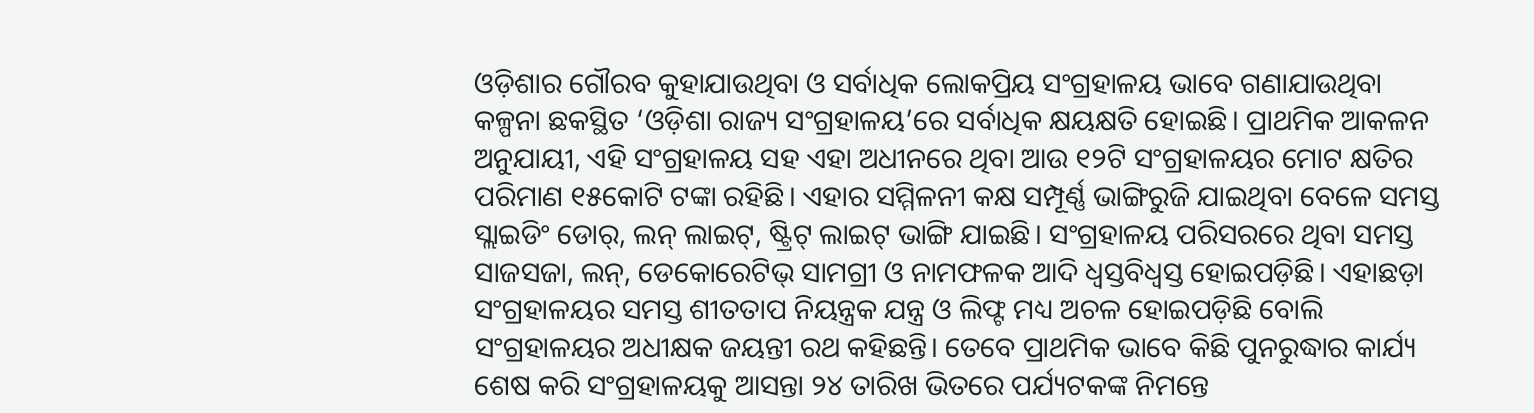ଓଡ଼ିଶାର ଗୌରବ କୁହାଯାଉଥିବା ଓ ସର୍ବାଧିକ ଲୋକପ୍ରିୟ ସଂଗ୍ରହାଳୟ ଭାବେ ଗଣାଯାଉଥିବା କଳ୍ପନା ଛକସ୍ଥିତ ‘ଓଡ଼ିଶା ରାଜ୍ୟ ସଂଗ୍ରହାଳୟ’ରେ ସର୍ବାଧିକ କ୍ଷୟକ୍ଷତି ହୋଇଛି। ପ୍ରାଥମିକ ଆକଳନ ଅନୁଯାୟୀ, ଏହି ସଂଗ୍ରହାଳୟ ସହ ଏହା ଅଧୀନରେ ଥିବା ଆଉ ୧୨ଟି ସଂଗ୍ରହାଳୟର ମୋଟ କ୍ଷତିର ପରିମାଣ ୧୫କୋଟି ଟଙ୍କା ରହିଛି। ଏହାର ସମ୍ମିଳନୀ କକ୍ଷ ସମ୍ପୂର୍ଣ୍ଣ ଭାଙ୍ଗିରୁଜି ଯାଇଥିବା ବେଳେ ସମସ୍ତ ସ୍ଲାଇଡିଂ ଡୋର୍, ଲନ୍ ଲାଇଟ୍, ଷ୍ଟ୍ରିଟ୍ ଲାଇଟ୍ ଭାଙ୍ଗି ଯାଇଛି। ସଂଗ୍ରହାଳୟ ପରିସରରେ ଥିବା ସମସ୍ତ ସାଜସଜା, ଲନ୍, ଡେକୋରେଟିଭ୍ ସାମଗ୍ରୀ ଓ ନାମଫଳକ ଆଦି ଧ୍ବସ୍ତବିଧ୍ବସ୍ତ ହୋଇପଡ଼ିଛି। ଏହାଛଡ଼ା ସଂଗ୍ରହାଳୟର ସମସ୍ତ ଶୀତତାପ ନିୟନ୍ତ୍ରକ ଯନ୍ତ୍ର ଓ ଲିଫ୍ଟ ମଧ୍ୟ ଅଚଳ ହୋଇପଡ଼ିଛି ବୋଲି ସଂଗ୍ରହାଳୟର ଅଧୀକ୍ଷକ ଜୟନ୍ତୀ ରଥ କହିଛନ୍ତି। ତେବେ ପ୍ରାଥମିକ ଭାବେ କିଛି ପୁନରୁଦ୍ଧାର କାର୍ଯ୍ୟ ଶେଷ କରି ସଂଗ୍ରହାଳୟକୁ ଆସନ୍ତା ୨୪ ତାରିଖ ଭିତରେ ପର୍ଯ୍ୟଟକଙ୍କ ନିମନ୍ତେ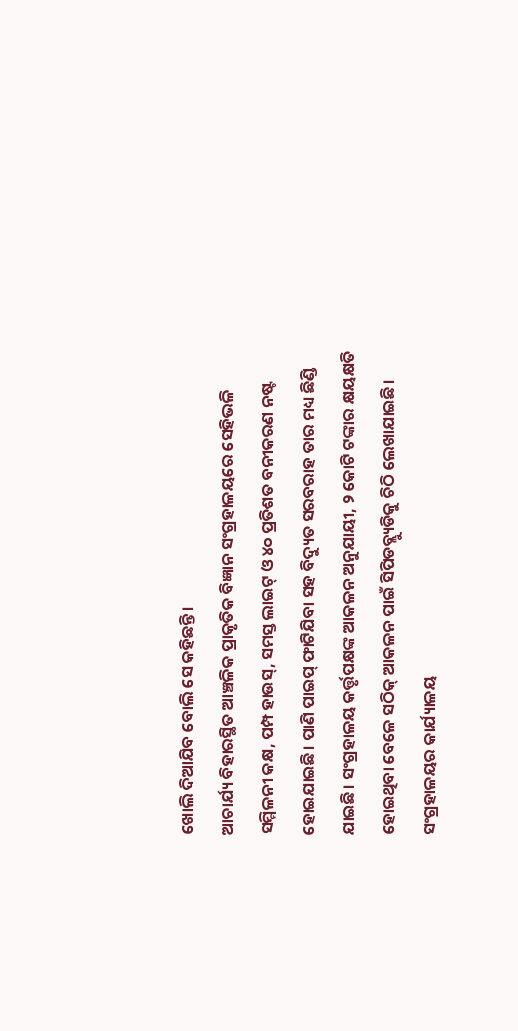ଖୋଲି ଦିଆଯିବ ବୋଲି ସେ କହିଛନ୍ତି।
ଆଚାର୍ଯ୍ୟ ବିହାରସ୍ଥିତ ଆଞ୍ଚଳିକ ପ୍ରାକୃତିକ ବିଜ୍ଞାନ ସଂଗ୍ରହାଳୟରେ ସେହିଭଳି ସମ୍ମିଳନୀ କକ୍ଷ, ପମ୍ପ ହାଉସ୍, ସମସ୍ତ ଲାଇଟ୍ ଓ ୪୦ ପ୍ରତିଶତ ବନୀକରଣ ନଷ୍ଟ ହୋଇଯାଇଛି। ପାଣି ପାଇପ୍ ଫାଟିଯିବା ସହ ବିଦ୍ୟୁତ ସରବରାହ ତାର ମଧ୍ୟ ଛିଣ୍ଡି ଯାଇଛି। ସଂଗ୍ରହାଳୟ କର୍ତ୍ତୃପକ୍ଷଙ୍କ ଆକଳନ ଅନୁଯାୟୀ, ୨ କୋଟି ଟଙ୍କାର କ୍ଷୟକ୍ଷତି ହୋଇଥିବା ବେଳେ ସଠିକ୍ ଆକଳନ ପାଇଁ ସିପିଡବ୍ଲ୍ୟୁଡିକୁ ଚିଠି ଲେଖାଯାଇଛି। ସଂଗ୍ରହାଳୟର କାର୍ଯ୍ୟାଳୟ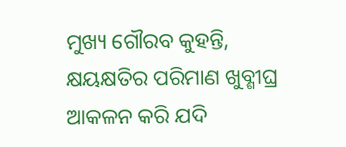ମୁଖ୍ୟ ଗୌରବ କୁହନ୍ତି, କ୍ଷୟକ୍ଷତିର ପରିମାଣ ଖୁବ୍ଶୀଘ୍ର ଆକଳନ କରି ଯଦି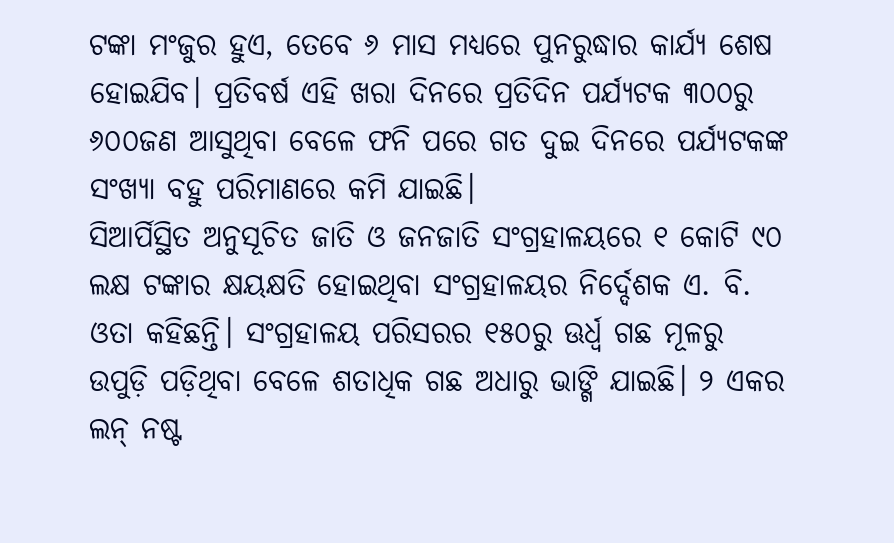ଟଙ୍କା ମଂଜୁର ହୁଏ, ତେବେ ୬ ମାସ ମଧ୍ୟରେ ପୁନରୁଦ୍ଧାର କାର୍ଯ୍ୟ ଶେଷ ହୋଇଯିବ। ପ୍ରତିବର୍ଷ ଏହି ଖରା ଦିନରେ ପ୍ରତିଦିନ ପର୍ଯ୍ୟଟକ ୩୦୦ରୁ ୬୦୦ଜଣ ଆସୁଥିବା ବେଳେ ଫନି ପରେ ଗତ ଦୁଇ ଦିନରେ ପର୍ଯ୍ୟଟକଙ୍କ ସଂଖ୍ୟା ବହୁ ପରିମାଣରେ କମି ଯାଇଛି।
ସିଆର୍ପିସ୍ଥିତ ଅନୁସୂଚିତ ଜାତି ଓ ଜନଜାତି ସଂଗ୍ରହାଳୟରେ ୧ କୋଟି ୯୦ ଲକ୍ଷ ଟଙ୍କାର କ୍ଷୟକ୍ଷତି ହୋଇଥିବା ସଂଗ୍ରହାଳୟର ନିର୍ଦ୍ଦେଶକ ଏ. ବି. ଓତା କହିଛନ୍ତି। ସଂଗ୍ରହାଳୟ ପରିସରର ୧୫୦ରୁ ଊର୍ଧ୍ବ ଗଛ ମୂଳରୁ ଉପୁଡ଼ି ପଡ଼ିଥିବା ବେଳେ ଶତାଧିକ ଗଛ ଅଧାରୁ ଭାଙ୍ଗି ଯାଇଛି। ୨ ଏକର ଲନ୍ ନଷ୍ଟ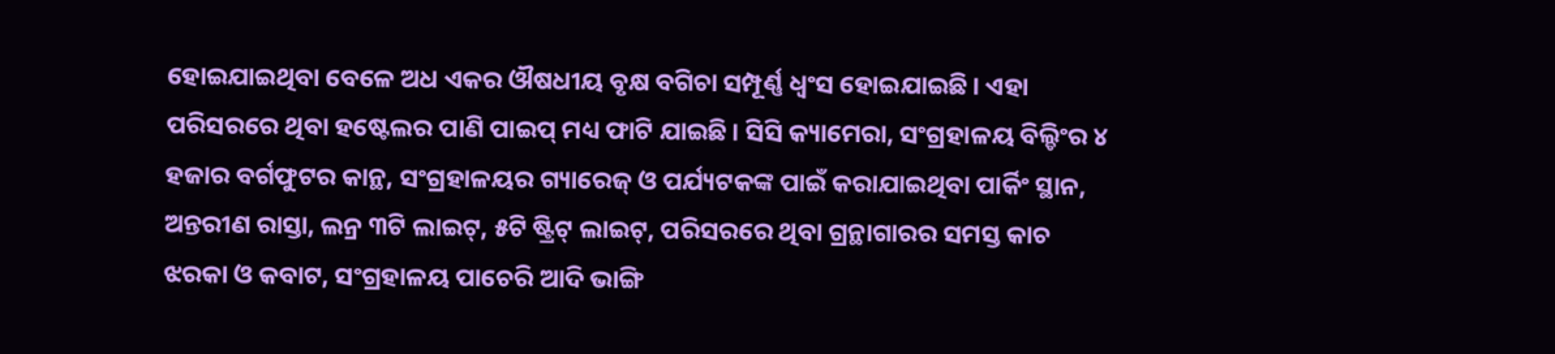ହୋଇଯାଇଥିବା ବେଳେ ଅଧ ଏକର ଔଷଧୀୟ ବୃକ୍ଷ ବଗିଚା ସମ୍ପୂର୍ଣ୍ଣ ଧ୍ବଂସ ହୋଇଯାଇଛି। ଏହା ପରିସରରେ ଥିବା ହଷ୍ଟେଲର ପାଣି ପାଇପ୍ ମଧ୍ୟ ଫାଟି ଯାଇଛି। ସିସି କ୍ୟାମେରା, ସଂଗ୍ରହାଳୟ ବିଲ୍ଡିଂର ୪ ହଜାର ବର୍ଗଫୁଟର କାନ୍ଥ, ସଂଗ୍ରହାଳୟର ଗ୍ୟାରେଜ୍ ଓ ପର୍ଯ୍ୟଟକଙ୍କ ପାଇଁ କରାଯାଇଥିବା ପାର୍କିଂ ସ୍ଥାନ, ଅନ୍ତରୀଣ ରାସ୍ତା, ଲନ୍ର ୩ଟି ଲାଇଟ୍, ୫ଟି ଷ୍ଟ୍ରିଟ୍ ଲାଇଟ୍, ପରିସରରେ ଥିବା ଗ୍ରନ୍ଥାଗାରର ସମସ୍ତ କାଚ ଝରକା ଓ କବାଟ, ସଂଗ୍ରହାଳୟ ପାଚେରି ଆଦି ଭାଙ୍ଗି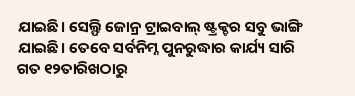ଯାଇଛି। ସେଲ୍ଫି ଜୋନ୍ର ଟ୍ରାଇବାଲ୍ ଷ୍ଟ୍ରକ୍ଚର ସବୁ ଭାଙ୍ଗି ଯାଇଛି। ତେବେ ସର୍ବନିମ୍ନ ପୁନରୁଦ୍ଧାର କାର୍ଯ୍ୟ ସାରି ଗତ ୧୨ତାରିଖଠାରୁ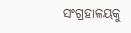ସଂଗ୍ରହାଳୟକୁ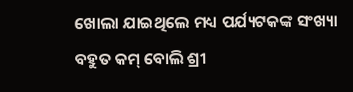ଖୋଲା ଯାଇଥିଲେ ମଧ୍ୟ ପର୍ଯ୍ୟଟକଙ୍କ ସଂଖ୍ୟା ବହୁତ କମ୍ ବୋଲି ଶ୍ରୀ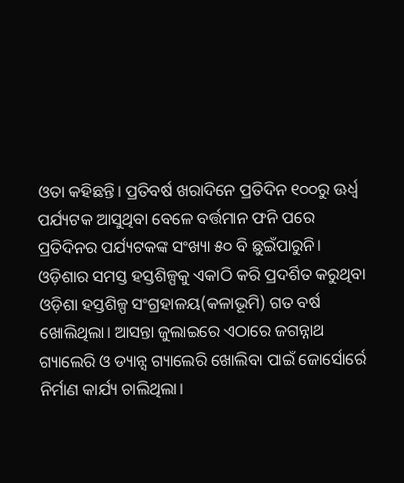ଓତା କହିଛନ୍ତି। ପ୍ରତିବର୍ଷ ଖରାଦିନେ ପ୍ରତିଦିନ ୧୦୦ରୁ ଊର୍ଧ୍ବ ପର୍ଯ୍ୟଟକ ଆସୁଥିବା ବେଳେ ବର୍ତ୍ତମାନ ଫନି ପରେ ପ୍ରତିଦିନର ପର୍ଯ୍ୟଟକଙ୍କ ସଂଖ୍ୟା ୫୦ ବି ଛୁଇଁପାରୁନି।
ଓଡ଼ିଶାର ସମସ୍ତ ହସ୍ତଶିଳ୍ପକୁ ଏକାଠି କରି ପ୍ରଦର୍ଶିତ କରୁଥିବା ଓଡ଼ିଶା ହସ୍ତଶିଳ୍ପ ସଂଗ୍ରହାଳୟ(କଳାଭୂମି) ଗତ ବର୍ଷ ଖୋଲିଥିଲା। ଆସନ୍ତା ଜୁଲାଇରେ ଏଠାରେ ଜଗନ୍ନାଥ ଗ୍ୟାଲେରି ଓ ଡ୍ୟାନ୍ସ ଗ୍ୟାଲେରି ଖୋଲିବା ପାଇଁ ଜୋର୍ସୋର୍ରେ ନିର୍ମାଣ କାର୍ଯ୍ୟ ଚାଲିଥିଲା।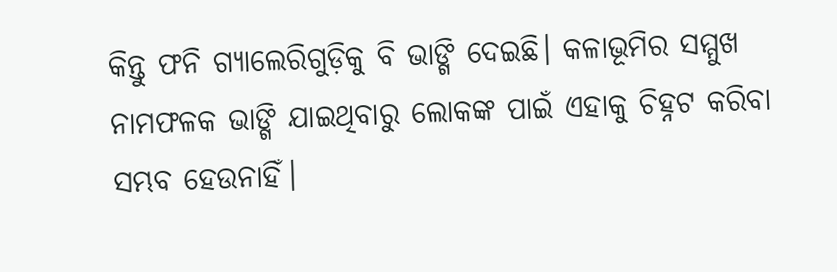କିନ୍ତୁ ଫନି ଗ୍ୟାଲେରିଗୁଡ଼ିକୁ ବି ଭାଙ୍ଗି ଦେଇଛି। କଳାଭୂମିର ସମ୍ମୁଖ ନାମଫଳକ ଭାଙ୍ଗି ଯାଇଥିବାରୁ ଲୋକଙ୍କ ପାଇଁ ଏହାକୁ ଚିହ୍ନଟ କରିବା ସମ୍ଭବ ହେଉନାହିଁ।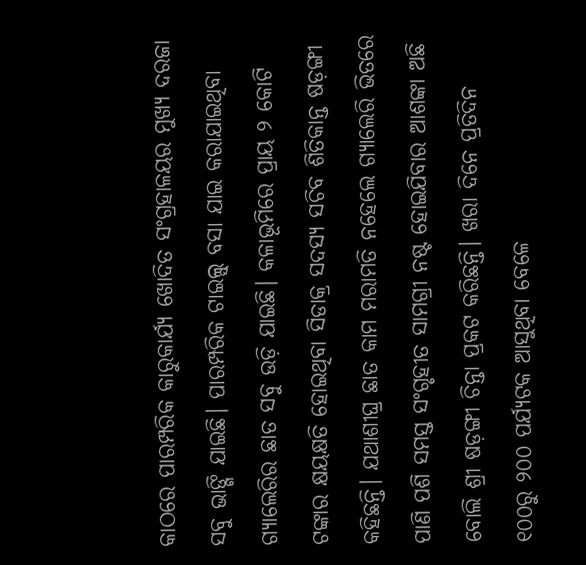କାଠରେ ପାରମ୍ପରିକ କାରୁକାର୍ଯ୍ୟ ଖୋଦିତ ସଂଗ୍ରହାଳୟର ମୁଖ୍ୟ ଦରଜା ସବୁ ଭାଙ୍ଗି ଯାଇଛି। ପାରମ୍ପରିକ ଟାଇଲ୍ସ୍ ବସା ଯାଇ କରାଯାଇଥିବା ଗ୍ୟାଲେରିର ଛାତ ସବୁ ଉଡ଼ି ଯାଇଛି। କଳାଭୂମିରେ ପ୍ରାୟ ୨ କୋଟି ଟଙ୍କାର କ୍ଷୟକ୍ଷତି ହୋଇଥିବା ସିଡାକ୍ର ସଦସ୍ୟ ସଚିବ ଶିତିକାନ୍ତ ଷଡ଼ଙ୍ଗୀ କହିଛନ୍ତି। ଯଥାଶୀଘ୍ର ଛାତ କାମ ମରାମତି ନହେଲେ ଗ୍ୟାଲେରି ଭିତରେ ପାଣି ପଶି ସମସ୍ତ ସଂଗୃହୀତ ସାମଗ୍ରୀ ନଷ୍ଟ ହୋଇଯିବାର ଆଶଙ୍କା ଅଛି ବୋଲି ଶ୍ରୀ ଷଡ଼ଙ୍ଗୀ ଚିନ୍ତା ପ୍ରକଟ କରିଛନ୍ତି। ଖରା ଦିନେ ପ୍ରତିଦିନ ୧୦୦ରୁ ୨୦୦ ପର୍ଯ୍ୟଟକ ଆସୁଥିବା ବେଳେ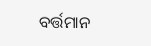ବର୍ତ୍ତମାନ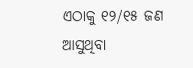ଏଠାକୁ ୧୨/୧୫ ଜଣ ଆସୁଥିବା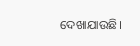ଦେଖାଯାଉଛି।